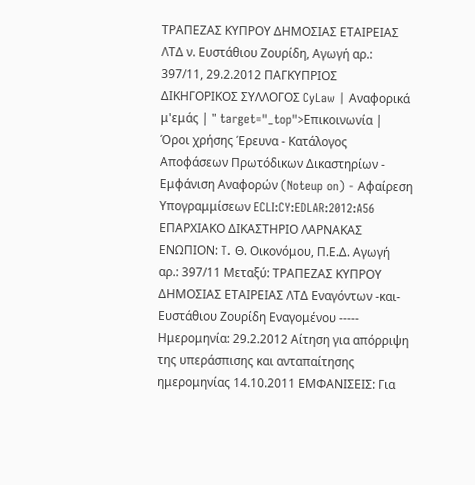ΤΡΑΠΕΖΑΣ ΚΥΠΡΟΥ ΔΗΜΟΣΙΑΣ ΕΤΑΙΡΕΙΑΣ ΛΤΔ ν. Ευστάθιου Ζουρίδη, Αγωγή αρ.: 397/11, 29.2.2012 ΠΑΓΚΥΠΡΙΟΣ ΔΙΚΗΓΟΡΙΚΟΣ ΣΥΛΛΟΓΟΣ CyLaw | Αναφορικά μ'εμάς | " target="_top">Επικοινωνία | Όροι χρήσης Έρευνα - Κατάλογος Αποφάσεων Πρωτόδικων Δικαστηρίων - Εμφάνιση Αναφορών (Noteup on) - Αφαίρεση Υπογραμμίσεων ECLI:CY:EDLAR:2012:A56 ΕΠΑΡΧΙΑΚΟ ΔΙΚΑΣΤΗΡΙΟ ΛΑΡΝΑΚΑΣ ΕΝΩΠΙΟΝ: T. Θ. Οικονόμου, Π.Ε.Δ. Αγωγή αρ.: 397/11 Μεταξύ: ΤΡΑΠΕΖΑΣ ΚΥΠΡΟΥ ΔΗΜΟΣΙΑΣ ΕΤΑΙΡΕΙΑΣ ΛΤΔ Εναγόντων -και- Ευστάθιου Ζουρίδη Εναγομένου ----- Ημερομηνία: 29.2.2012 Αίτηση για απόρριψη της υπεράσπισης και ανταπαίτησης ημερομηνίας 14.10.2011 ΕΜΦΑΝΙΣΕΙΣ: Για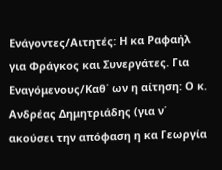Ενάγοντες/Αιτητές: Η κα Ραφαήλ για Φράγκος και Συνεργάτες. Για Εναγόμενους/Καθ΄ ων η αίτηση: Ο κ. Ανδρέας Δημητριάδης (για ν΄ ακούσει την απόφαση η κα Γεωργία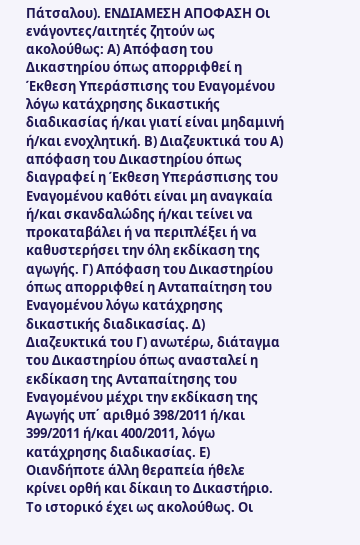Πάτσαλου). ΕΝΔΙΑΜΕΣΗ ΑΠΟΦΑΣΗ Οι ενάγοντες/αιτητές ζητούν ως ακολούθως: Α) Απόφαση του Δικαστηρίου όπως απορριφθεί η Έκθεση Υπεράσπισης του Εναγομένου λόγω κατάχρησης δικαστικής διαδικασίας ή/και γιατί είναι μηδαμινή ή/και ενοχλητική. Β) Διαζευκτικά του Α) απόφαση του Δικαστηρίου όπως διαγραφεί η Έκθεση Υπεράσπισης του Εναγομένου καθότι είναι μη αναγκαία ή/και σκανδαλώδης ή/και τείνει να προκαταβάλει ή να περιπλέξει ή να καθυστερήσει την όλη εκδίκαση της αγωγής. Γ) Απόφαση του Δικαστηρίου όπως απορριφθεί η Ανταπαίτηση του Εναγομένου λόγω κατάχρησης δικαστικής διαδικασίας. Δ) Διαζευκτικά του Γ) ανωτέρω, διάταγμα του Δικαστηρίου όπως ανασταλεί η εκδίκαση της Ανταπαίτησης του Εναγομένου μέχρι την εκδίκαση της Αγωγής υπ΄ αριθμό 398/2011 ή/και 399/2011 ή/και 400/2011, λόγω κατάχρησης διαδικασίας. Ε) Οιανδήποτε άλλη θεραπεία ήθελε κρίνει ορθή και δίκαιη το Δικαστήριο. Το ιστορικό έχει ως ακολούθως. Οι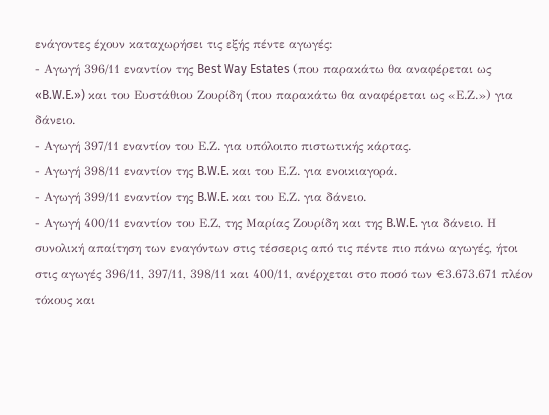ενάγοντες έχουν καταχωρήσει τις εξής πέντε αγωγές:
- Αγωγή 396/11 εναντίον της Best Way Estates (που παρακάτω θα αναφέρεται ως «B.W.E.») και του Ευστάθιου Ζουρίδη (που παρακάτω θα αναφέρεται ως «Ε.Ζ.») για δάνειο.
- Αγωγή 397/11 εναντίον του Ε.Ζ. για υπόλοιπο πιστωτικής κάρτας.
- Αγωγή 398/11 εναντίον της B.W.E. και του Ε.Ζ. για ενοικιαγορά.
- Αγωγή 399/11 εναντίον της B.W.E. και του Ε.Ζ. για δάνειο.
- Αγωγή 400/11 εναντίον του Ε.Ζ, της Μαρίας Ζουρίδη και της B.W.E. για δάνειο. Η συνολική απαίτηση των εναγόντων στις τέσσερις από τις πέντε πιο πάνω αγωγές, ήτοι στις αγωγές 396/11, 397/11, 398/11 και 400/11, ανέρχεται στο ποσό των €3.673.671 πλέον τόκους και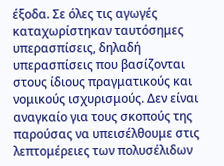έξοδα. Σε όλες τις αγωγές καταχωρίστηκαν ταυτόσημες υπερασπίσεις, δηλαδή υπερασπίσεις που βασίζονται στους ίδιους πραγματικούς και νομικούς ισχυρισμούς. Δεν είναι αναγκαίο για τους σκοπούς της παρούσας να υπεισέλθουμε στις λεπτομέρειες των πολυσέλιδων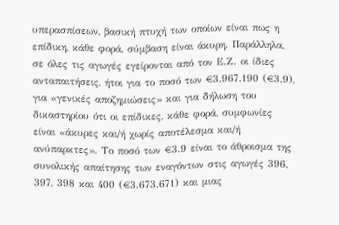υπερασπίσεων, βασική πτυχή των οποίων είναι πως η επίδικη, κάθε φορά, σύμβαση είναι άκυρη. Παράλληλα, σε όλες τις αγωγές εγείρονται από τον Ε.Ζ. οι ίδιες ανταπαιτήσεις, ήτοι για το ποσό των €3.967.190 (€3.9), για «γενικές αποζημιώσεις» και για δήλωση του δικαστηρίου ότι οι επίδικες, κάθε φορά, συμφωνίες είναι «άκυρες και/ή χωρίς αποτέλεσμα και/ή ανύπαρκτες». Το ποσό των €3.9 είναι το άθροισμα της συνολικής απαίτησης των εναγόντων στις αγωγές 396, 397, 398 και 400 (€3.673.671) και μιας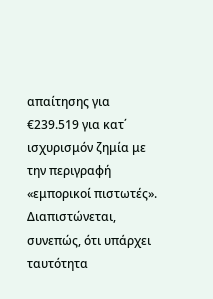απαίτησης για €239.519 για κατ΄ ισχυρισμόν ζημία με την περιγραφή «εμπορικοί πιστωτές». Διαπιστώνεται, συνεπώς, ότι υπάρχει ταυτότητα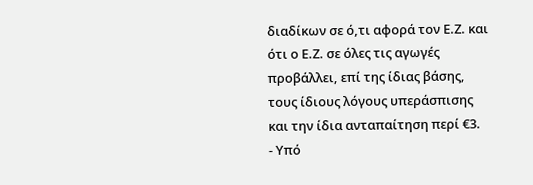διαδίκων σε ό,τι αφορά τον Ε.Ζ. και ότι ο Ε.Ζ. σε όλες τις αγωγές προβάλλει, επί της ίδιας βάσης, τους ίδιους λόγους υπεράσπισης και την ίδια ανταπαίτηση περί €3.
- Υπό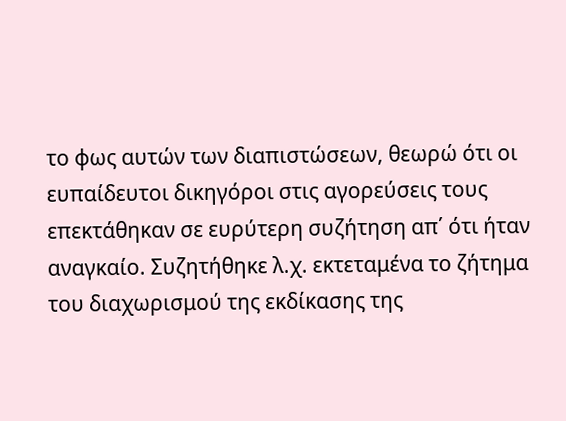το φως αυτών των διαπιστώσεων, θεωρώ ότι οι ευπαίδευτοι δικηγόροι στις αγορεύσεις τους επεκτάθηκαν σε ευρύτερη συζήτηση απ΄ ότι ήταν αναγκαίο. Συζητήθηκε λ.χ. εκτεταμένα το ζήτημα του διαχωρισμού της εκδίκασης της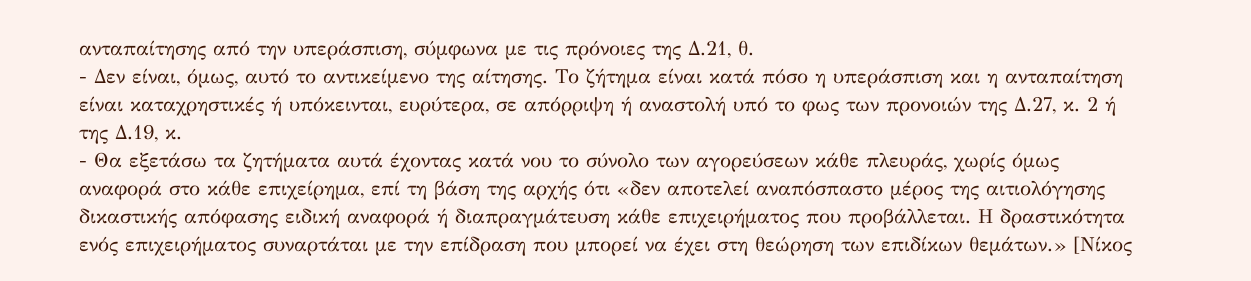ανταπαίτησης από την υπεράσπιση, σύμφωνα με τις πρόνοιες της Δ.21, θ.
- Δεν είναι, όμως, αυτό το αντικείμενο της αίτησης. Το ζήτημα είναι κατά πόσο η υπεράσπιση και η ανταπαίτηση είναι καταχρηστικές ή υπόκεινται, ευρύτερα, σε απόρριψη ή αναστολή υπό το φως των προνοιών της Δ.27, κ. 2 ή της Δ.19, κ.
- Θα εξετάσω τα ζητήματα αυτά έχοντας κατά νου το σύνολο των αγορεύσεων κάθε πλευράς, χωρίς όμως αναφορά στο κάθε επιχείρημα, επί τη βάση της αρχής ότι «δεν αποτελεί αναπόσπαστο μέρος της αιτιολόγησης δικαστικής απόφασης ειδική αναφορά ή διαπραγμάτευση κάθε επιχειρήματος που προβάλλεται. Η δραστικότητα ενός επιχειρήματος συναρτάται με την επίδραση που μπορεί να έχει στη θεώρηση των επιδίκων θεμάτων.» [Νίκος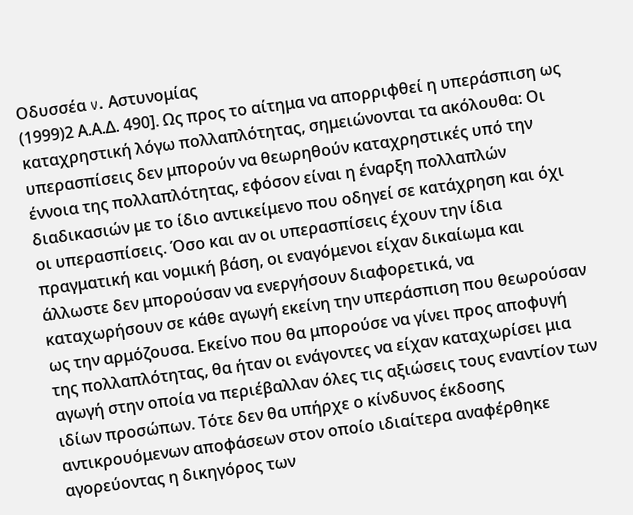Οδυσσέα v. Αστυνομίας
(1999)2 Α.Α.Δ. 490]. Ως προς το αίτημα να απορριφθεί η υπεράσπιση ως καταχρηστική λόγω πολλαπλότητας, σημειώνονται τα ακόλουθα: Οι υπερασπίσεις δεν μπορούν να θεωρηθούν καταχρηστικές υπό την έννοια της πολλαπλότητας, εφόσον είναι η έναρξη πολλαπλών διαδικασιών με το ίδιο αντικείμενο που οδηγεί σε κατάχρηση και όχι οι υπερασπίσεις. Όσο και αν οι υπερασπίσεις έχουν την ίδια πραγματική και νομική βάση, οι εναγόμενοι είχαν δικαίωμα και άλλωστε δεν μπορούσαν να ενεργήσουν διαφορετικά, να καταχωρήσουν σε κάθε αγωγή εκείνη την υπεράσπιση που θεωρούσαν ως την αρμόζουσα. Εκείνο που θα μπορούσε να γίνει προς αποφυγή της πολλαπλότητας, θα ήταν οι ενάγοντες να είχαν καταχωρίσει μια αγωγή στην οποία να περιέβαλλαν όλες τις αξιώσεις τους εναντίον των ιδίων προσώπων. Τότε δεν θα υπήρχε ο κίνδυνος έκδοσης αντικρουόμενων αποφάσεων στον οποίο ιδιαίτερα αναφέρθηκε αγορεύοντας η δικηγόρος των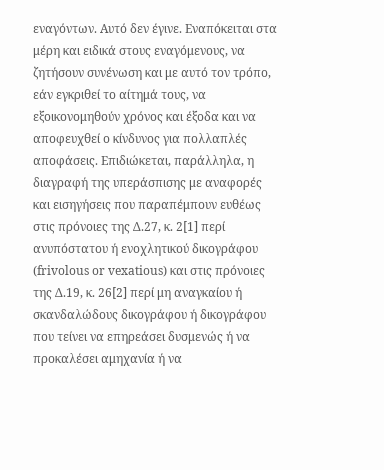εναγόντων. Αυτό δεν έγινε. Εναπόκειται στα μέρη και ειδικά στους εναγόμενους, να ζητήσουν συνένωση και με αυτό τον τρόπο, εάν εγκριθεί το αίτημά τους, να εξοικονομηθούν χρόνος και έξοδα και να αποφευχθεί ο κίνδυνος για πολλαπλές αποφάσεις. Επιδιώκεται, παράλληλα, η διαγραφή της υπεράσπισης με αναφορές και εισηγήσεις που παραπέμπουν ευθέως στις πρόνοιες της Δ.27, κ. 2[1] περί ανυπόστατου ή ενοχλητικού δικογράφου (frivolous or vexatious) και στις πρόνοιες της Δ.19, κ. 26[2] περί μη αναγκαίου ή σκανδαλώδους δικογράφου ή δικογράφου που τείνει να επηρεάσει δυσμενώς ή να προκαλέσει αμηχανία ή να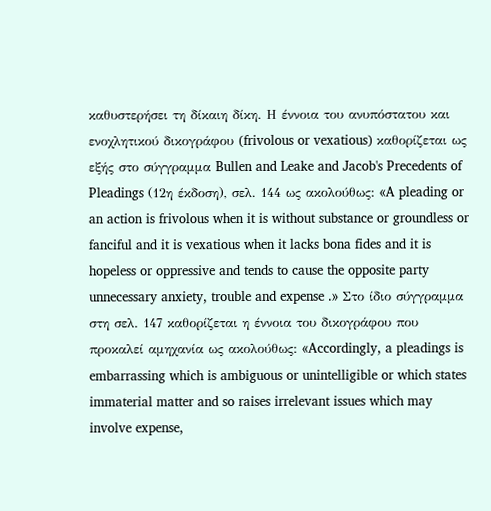καθυστερήσει τη δίκαιη δίκη. Η έννοια του ανυπόστατου και ενοχλητικού δικογράφου (frivolous or vexatious) καθορίζεται ως εξής στο σύγγραμμα Bullen and Leake and Jacob's Precedents of Pleadings (12η έκδοση), σελ. 144 ως ακολούθως: «A pleading or an action is frivolous when it is without substance or groundless or fanciful and it is vexatious when it lacks bona fides and it is hopeless or oppressive and tends to cause the opposite party unnecessary anxiety, trouble and expense .» Στο ίδιο σύγγραμμα στη σελ. 147 καθορίζεται η έννοια του δικογράφου που προκαλεί αμηχανία ως ακολούθως: «Accordingly, a pleadings is embarrassing which is ambiguous or unintelligible or which states immaterial matter and so raises irrelevant issues which may involve expense,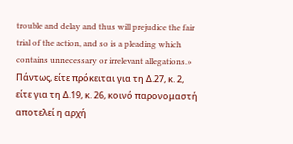trouble and delay and thus will prejudice the fair trial of the action, and so is a pleading which contains unnecessary or irrelevant allegations.» Πάντως, είτε πρόκειται για τη Δ.27, κ. 2, είτε για τη Δ.19, κ. 26, κοινό παρονομαστή αποτελεί η αρχή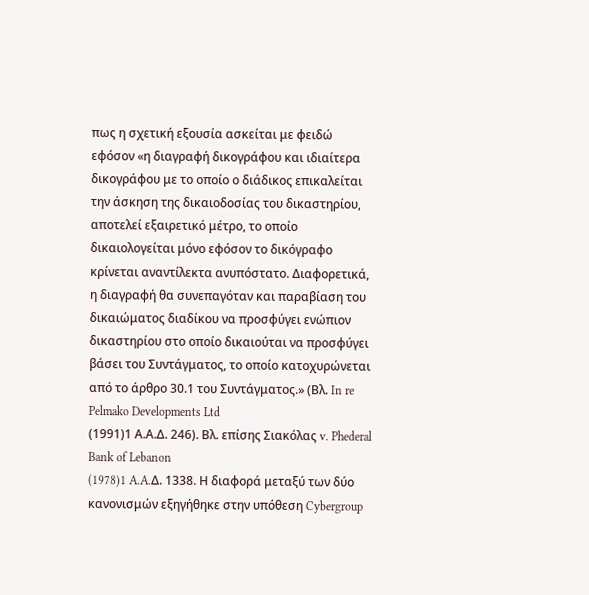πως η σχετική εξουσία ασκείται με φειδώ εφόσον «η διαγραφή δικογράφου και ιδιαίτερα δικογράφου με το οποίο ο διάδικος επικαλείται την άσκηση της δικαιοδοσίας του δικαστηρίου, αποτελεί εξαιρετικό μέτρο, το οποίο δικαιολογείται μόνο εφόσον το δικόγραφο κρίνεται αναντίλεκτα ανυπόστατο. Διαφορετικά, η διαγραφή θα συνεπαγόταν και παραβίαση του δικαιώματος διαδίκου να προσφύγει ενώπιον δικαστηρίου στο οποίο δικαιούται να προσφύγει βάσει του Συντάγματος, το οποίο κατοχυρώνεται από το άρθρο 30.1 του Συντάγματος.» (Βλ. In re Pelmako Developments Ltd
(1991)1 Α.Α.Δ. 246). Βλ. επίσης Σιακόλας v. Phederal Bank of Lebanon
(1978)1 A.A.Δ. 1338. Η διαφορά μεταξύ των δύο κανονισμών εξηγήθηκε στην υπόθεση Cybergroup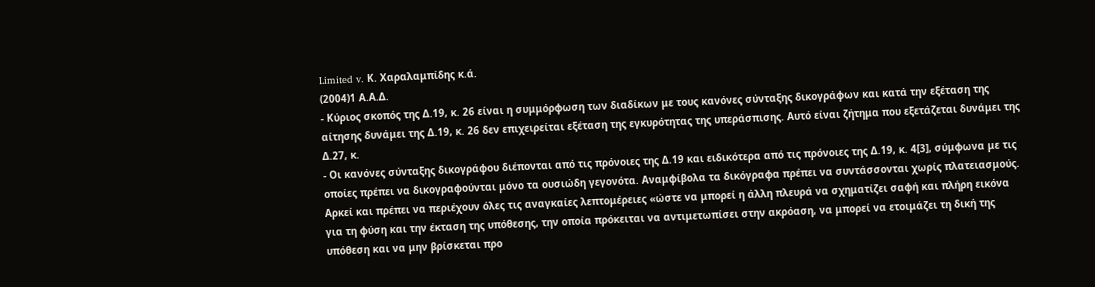Limited v. Κ. Χαραλαμπίδης κ.ά.
(2004)1 Α.Α.Δ.
- Κύριος σκοπός της Δ.19, κ. 26 είναι η συμμόρφωση των διαδίκων με τους κανόνες σύνταξης δικογράφων και κατά την εξέταση της αίτησης δυνάμει της Δ.19, κ. 26 δεν επιχειρείται εξέταση της εγκυρότητας της υπεράσπισης. Αυτό είναι ζήτημα που εξετάζεται δυνάμει της Δ.27, κ.
- Οι κανόνες σύνταξης δικογράφου διέπονται από τις πρόνοιες της Δ.19 και ειδικότερα από τις πρόνοιες της Δ.19, κ. 4[3], σύμφωνα με τις οποίες πρέπει να δικογραφούνται μόνο τα ουσιώδη γεγονότα. Αναμφίβολα τα δικόγραφα πρέπει να συντάσσονται χωρίς πλατειασμούς. Αρκεί και πρέπει να περιέχουν όλες τις αναγκαίες λεπτομέρειες «ώστε να μπορεί η άλλη πλευρά να σχηματίζει σαφή και πλήρη εικόνα για τη φύση και την έκταση της υπόθεσης, την οποία πρόκειται να αντιμετωπίσει στην ακρόαση, να μπορεί να ετοιμάζει τη δική της υπόθεση και να μην βρίσκεται προ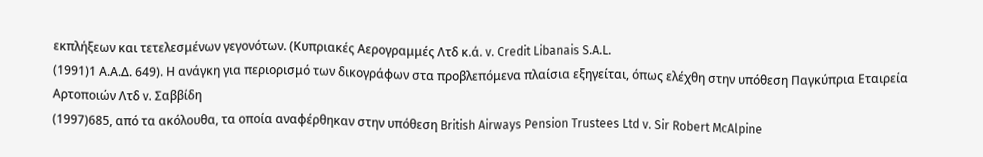εκπλήξεων και τετελεσμένων γεγονότων. (Κυπριακές Αερογραμμές Λτδ κ.ά. v. Credit Libanais S.A.L.
(1991)1 Α.Α.Δ. 649). Η ανάγκη για περιορισμό των δικογράφων στα προβλεπόμενα πλαίσια εξηγείται, όπως ελέχθη στην υπόθεση Παγκύπρια Εταιρεία Αρτοποιών Λτδ v. Σαββίδη
(1997)685, από τα ακόλουθα, τα οποία αναφέρθηκαν στην υπόθεση British Airways Pension Trustees Ltd v. Sir Robert McAlpine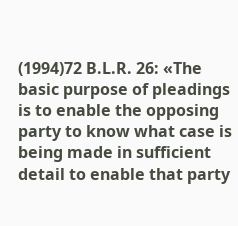(1994)72 B.L.R. 26: «The basic purpose of pleadings is to enable the opposing party to know what case is being made in sufficient detail to enable that party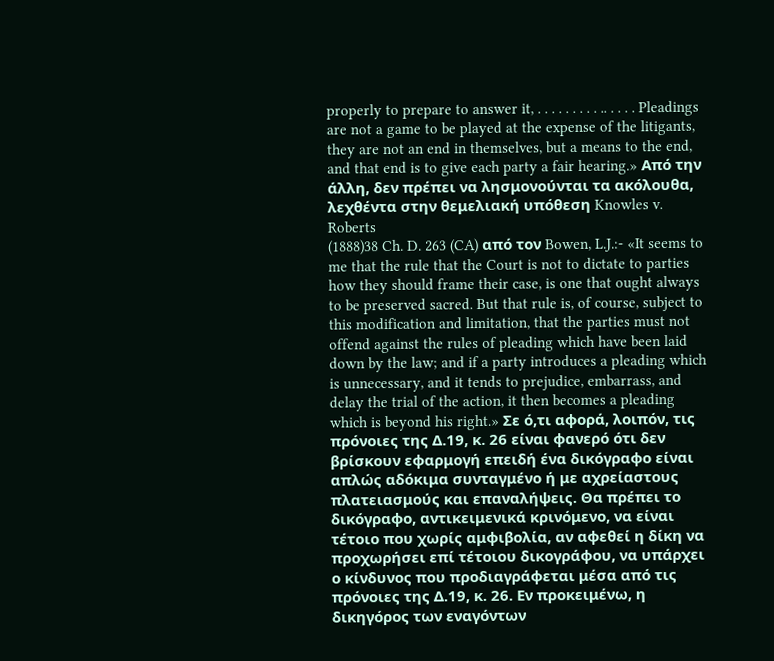properly to prepare to answer it, . . . . . . . . . .. . . . . Pleadings are not a game to be played at the expense of the litigants, they are not an end in themselves, but a means to the end, and that end is to give each party a fair hearing.» Από την άλλη, δεν πρέπει να λησμονούνται τα ακόλουθα, λεχθέντα στην θεμελιακή υπόθεση Knowles v. Roberts
(1888)38 Ch. D. 263 (CA) από τον Bowen, L.J.:- «It seems to me that the rule that the Court is not to dictate to parties how they should frame their case, is one that ought always to be preserved sacred. But that rule is, of course, subject to this modification and limitation, that the parties must not offend against the rules of pleading which have been laid down by the law; and if a party introduces a pleading which is unnecessary, and it tends to prejudice, embarrass, and delay the trial of the action, it then becomes a pleading which is beyond his right.» Σε ό,τι αφορά, λοιπόν, τις πρόνοιες της Δ.19, κ. 26 είναι φανερό ότι δεν βρίσκουν εφαρμογή επειδή ένα δικόγραφο είναι απλώς αδόκιμα συνταγμένο ή με αχρείαστους πλατειασμούς και επαναλήψεις. Θα πρέπει το δικόγραφο, αντικειμενικά κρινόμενο, να είναι τέτοιο που χωρίς αμφιβολία, αν αφεθεί η δίκη να προχωρήσει επί τέτοιου δικογράφου, να υπάρχει ο κίνδυνος που προδιαγράφεται μέσα από τις πρόνοιες της Δ.19, κ. 26. Εν προκειμένω, η δικηγόρος των εναγόντων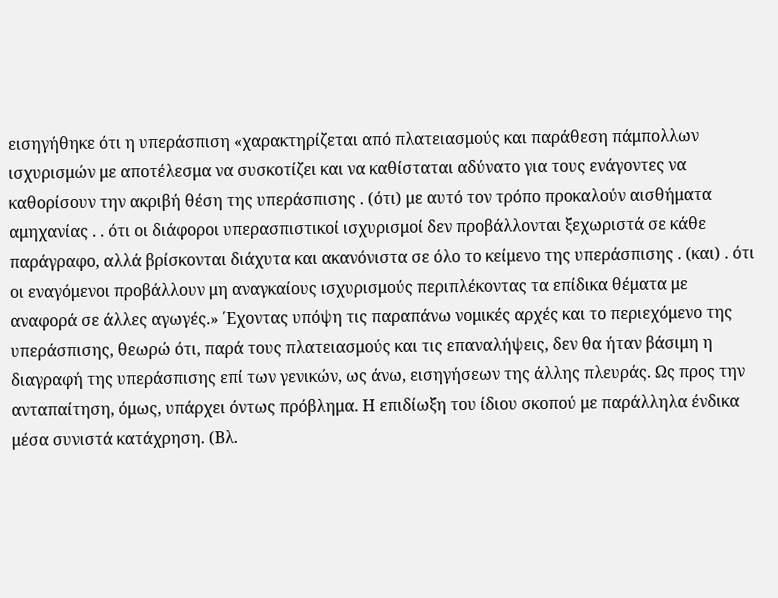εισηγήθηκε ότι η υπεράσπιση «χαρακτηρίζεται από πλατειασμούς και παράθεση πάμπολλων ισχυρισμών με αποτέλεσμα να συσκοτίζει και να καθίσταται αδύνατο για τους ενάγοντες να καθορίσουν την ακριβή θέση της υπεράσπισης . (ότι) με αυτό τον τρόπο προκαλούν αισθήματα αμηχανίας . . ότι οι διάφοροι υπερασπιστικοί ισχυρισμοί δεν προβάλλονται ξεχωριστά σε κάθε παράγραφο, αλλά βρίσκονται διάχυτα και ακανόνιστα σε όλο το κείμενο της υπεράσπισης . (και) . ότι οι εναγόμενοι προβάλλουν μη αναγκαίους ισχυρισμούς περιπλέκοντας τα επίδικα θέματα με αναφορά σε άλλες αγωγές.» ΄Εχοντας υπόψη τις παραπάνω νομικές αρχές και το περιεχόμενο της υπεράσπισης, θεωρώ ότι, παρά τους πλατειασμούς και τις επαναλήψεις, δεν θα ήταν βάσιμη η διαγραφή της υπεράσπισης επί των γενικών, ως άνω, εισηγήσεων της άλλης πλευράς. Ως προς την ανταπαίτηση, όμως, υπάρχει όντως πρόβλημα. Η επιδίωξη του ίδιου σκοπού με παράλληλα ένδικα μέσα συνιστά κατάχρηση. (Βλ.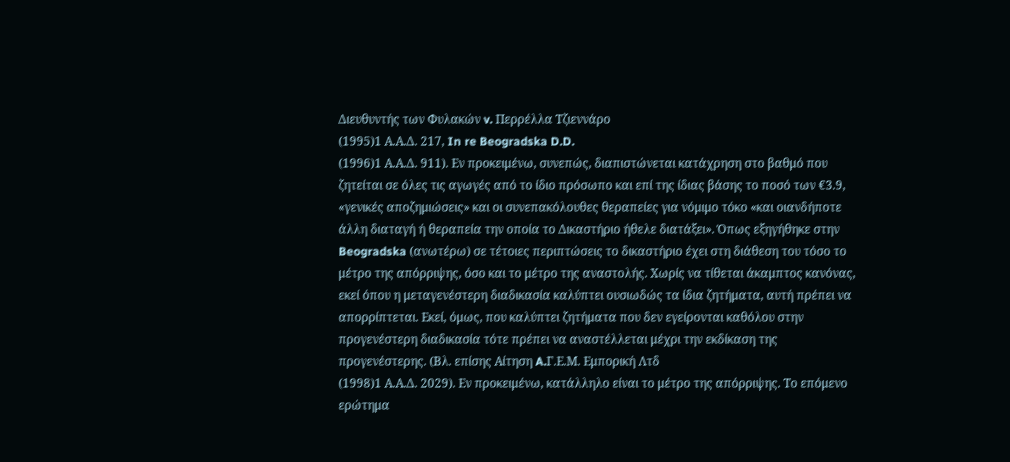Διευθυντής των Φυλακών v. Περρέλλα Τζιεννάρο
(1995)1 Α.Α.Δ. 217, In re Beogradska D.D.
(1996)1 Α.Α.Δ. 911). Εν προκειμένω, συνεπώς, διαπιστώνεται κατάχρηση στο βαθμό που ζητείται σε όλες τις αγωγές από το ίδιο πρόσωπο και επί της ίδιας βάσης το ποσό των €3.9, «γενικές αποζημιώσεις» και οι συνεπακόλουθες θεραπείες για νόμιμο τόκο «και οιανδήποτε άλλη διαταγή ή θεραπεία την οποία το Δικαστήριο ήθελε διατάξει». Όπως εξηγήθηκε στην Beogradska (ανωτέρω) σε τέτοιες περιπτώσεις το δικαστήριο έχει στη διάθεση του τόσο το μέτρο της απόρριψης, όσο και το μέτρο της αναστολής. Χωρίς να τίθεται άκαμπτος κανόνας, εκεί όπου η μεταγενέστερη διαδικασία καλύπτει ουσιωδώς τα ίδια ζητήματα, αυτή πρέπει να απορρίπτεται. Εκεί, όμως, που καλύπτει ζητήματα που δεν εγείρονται καθόλου στην προγενέστερη διαδικασία τότε πρέπει να αναστέλλεται μέχρι την εκδίκαση της προγενέστερης. (Βλ. επίσης Αίτηση A.Γ.Ε.Μ. Εμπορική Λτδ
(1998)1 Α.Α.Δ. 2029). Εν προκειμένω, κατάλληλο είναι το μέτρο της απόρριψης. Το επόμενο ερώτημα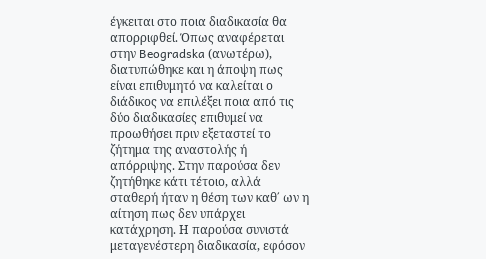έγκειται στο ποια διαδικασία θα απορριφθεί. Όπως αναφέρεται στην Beogradska (ανωτέρω), διατυπώθηκε και η άποψη πως είναι επιθυμητό να καλείται ο διάδικος να επιλέξει ποια από τις δύο διαδικασίες επιθυμεί να προωθήσει πριν εξεταστεί το ζήτημα της αναστολής ή απόρριψης. Στην παρούσα δεν ζητήθηκε κάτι τέτοιο, αλλά σταθερή ήταν η θέση των καθ΄ ων η αίτηση πως δεν υπάρχει κατάχρηση. Η παρούσα συνιστά μεταγενέστερη διαδικασία, εφόσον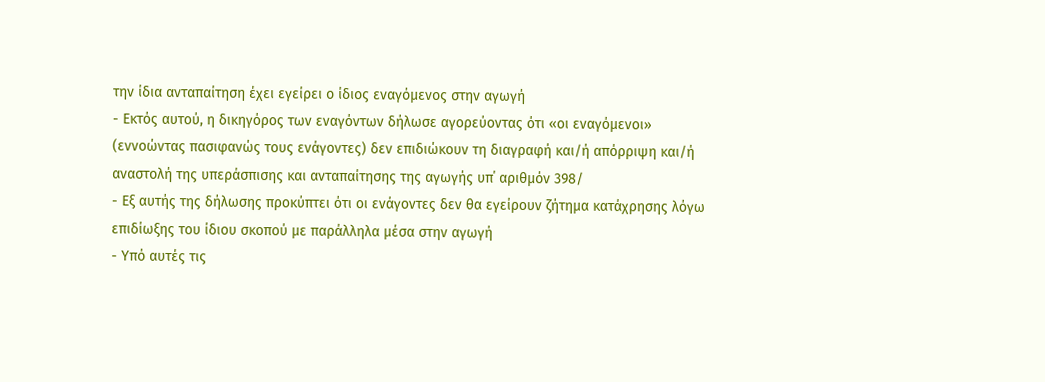την ίδια ανταπαίτηση έχει εγείρει ο ίδιος εναγόμενος στην αγωγή
- Εκτός αυτού, η δικηγόρος των εναγόντων δήλωσε αγορεύοντας ότι «οι εναγόμενοι» (εννοώντας πασιφανώς τους ενάγοντες) δεν επιδιώκουν τη διαγραφή και/ή απόρριψη και/ή αναστολή της υπεράσπισης και ανταπαίτησης της αγωγής υπ΄ αριθμόν 398/
- Εξ αυτής της δήλωσης προκύπτει ότι οι ενάγοντες δεν θα εγείρουν ζήτημα κατάχρησης λόγω επιδίωξης του ίδιου σκοπού με παράλληλα μέσα στην αγωγή
- Υπό αυτές τις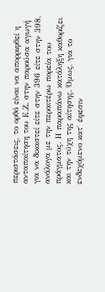περιστάσεις, το ορθό είναι να απορριφθεί η ανταπαίτηση του Ε.Ζ. στην παρούσα αγωγή για να δικαστεί είτε στην 396 είτε στην 398, ανάλογα με την περαιτέρω πορεία του πράγματος. Η παραπάνω κατάληξη καθορίζει και την τύχη της αίτησης. Όμως, για το ενδεχόμενο κατ΄ έφεσιν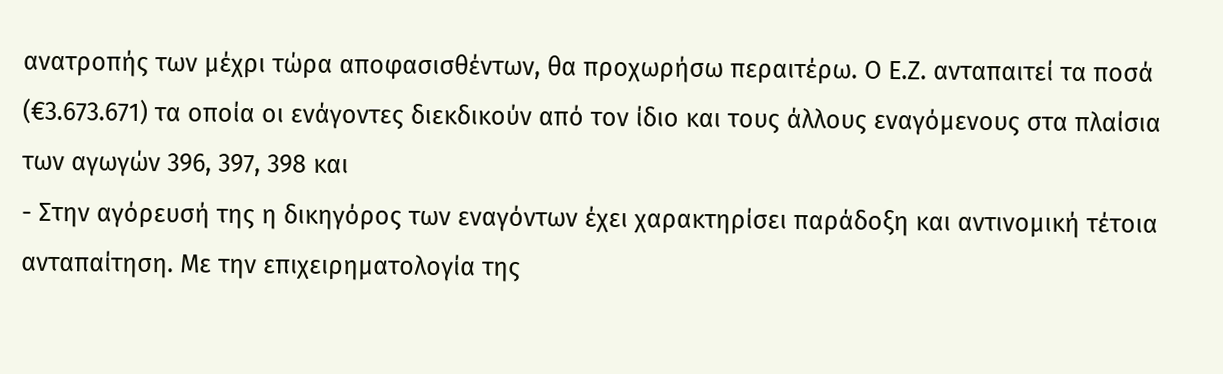ανατροπής των μέχρι τώρα αποφασισθέντων, θα προχωρήσω περαιτέρω. Ο Ε.Ζ. ανταπαιτεί τα ποσά (€3.673.671) τα οποία οι ενάγοντες διεκδικούν από τον ίδιο και τους άλλους εναγόμενους στα πλαίσια των αγωγών 396, 397, 398 και
- Στην αγόρευσή της η δικηγόρος των εναγόντων έχει χαρακτηρίσει παράδοξη και αντινομική τέτοια ανταπαίτηση. Με την επιχειρηματολογία της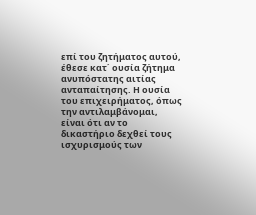επί του ζητήματος αυτού, έθεσε κατ΄ ουσία ζήτημα ανυπόστατης αιτίας ανταπαίτησης. Η ουσία του επιχειρήματος, όπως την αντιλαμβάνομαι, είναι ότι αν το δικαστήριο δεχθεί τους ισχυρισμούς των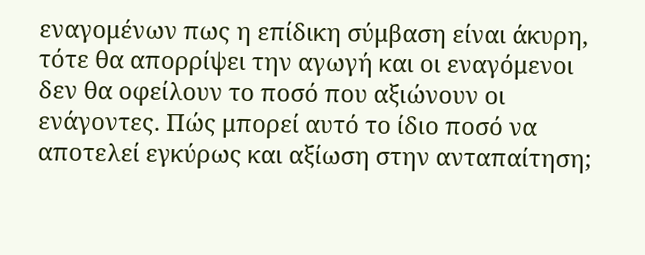εναγομένων πως η επίδικη σύμβαση είναι άκυρη, τότε θα απορρίψει την αγωγή και οι εναγόμενοι δεν θα οφείλουν το ποσό που αξιώνουν οι ενάγοντες. Πώς μπορεί αυτό το ίδιο ποσό να αποτελεί εγκύρως και αξίωση στην ανταπαίτηση;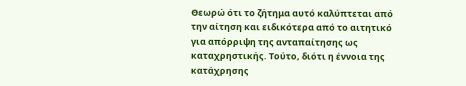Θεωρώ ότι το ζήτημα αυτό καλύπτεται από την αίτηση και ειδικότερα από το αιτητικό για απόρριψη της ανταπαίτησης ως καταχρηστικής. Τούτο, διότι η έννοια της κατάχρησης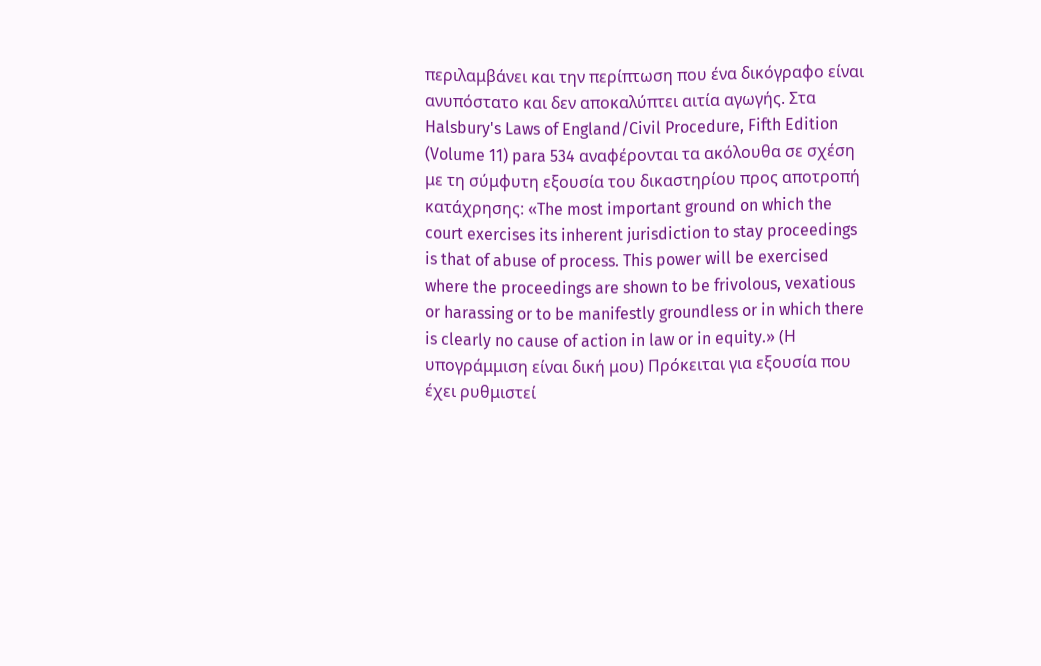περιλαμβάνει και την περίπτωση που ένα δικόγραφο είναι ανυπόστατο και δεν αποκαλύπτει αιτία αγωγής. Στα Halsbury's Laws of England/Civil Procedure, Fifth Edition (Volume 11) para 534 αναφέρονται τα ακόλουθα σε σχέση με τη σύμφυτη εξουσία του δικαστηρίου προς αποτροπή κατάχρησης: «The most important ground on which the court exercises its inherent jurisdiction to stay proceedings is that of abuse of process. This power will be exercised where the proceedings are shown to be frivolous, vexatious or harassing or to be manifestly groundless or in which there is clearly no cause of action in law or in equity.» (Η υπογράμμιση είναι δική μου) Πρόκειται για εξουσία που έχει ρυθμιστεί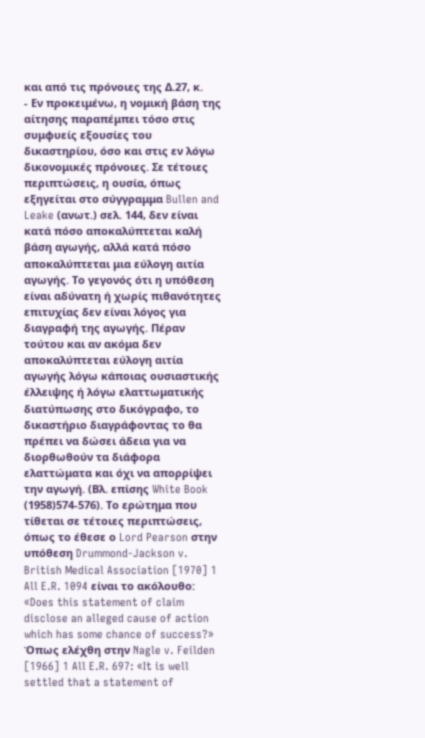και από τις πρόνοιες της Δ.27, κ.
- Εν προκειμένω, η νομική βάση της αίτησης παραπέμπει τόσο στις συμφυείς εξουσίες του δικαστηρίου, όσο και στις εν λόγω δικονομικές πρόνοιες. Σε τέτοιες περιπτώσεις, η ουσία, όπως εξηγείται στο σύγγραμμα Bullen and Leake (ανωτ.) σελ. 144, δεν είναι κατά πόσο αποκαλύπτεται καλή βάση αγωγής, αλλά κατά πόσο αποκαλύπτεται μια εύλογη αιτία αγωγής. Το γεγονός ότι η υπόθεση είναι αδύνατη ή χωρίς πιθανότητες επιτυχίας δεν είναι λόγος για διαγραφή της αγωγής. Πέραν τούτου και αν ακόμα δεν αποκαλύπτεται εύλογη αιτία αγωγής λόγω κάποιας ουσιαστικής έλλειψης ή λόγω ελαττωματικής διατύπωσης στο δικόγραφο, το δικαστήριο διαγράφοντας το θα πρέπει να δώσει άδεια για να διορθωθούν τα διάφορα ελαττώματα και όχι να απορρίψει την αγωγή. (Βλ. επίσης White Book
(1958)574-576). Το ερώτημα που τίθεται σε τέτοιες περιπτώσεις, όπως το έθεσε ο Lord Pearson στην υπόθεση Drummond-Jackson v. British Medical Association [1970] 1 All E.R. 1094 είναι το ακόλουθο: «Does this statement of claim disclose an alleged cause of action which has some chance of success?» Όπως ελέχθη στην Nagle v. Feilden [1966] 1 All E.R. 697: «It is well settled that a statement of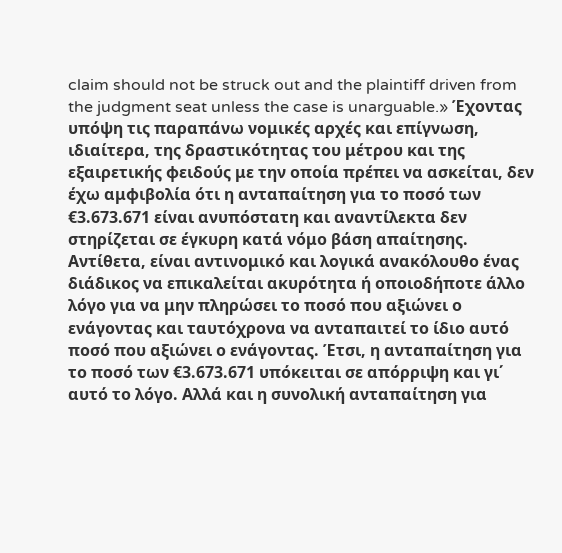claim should not be struck out and the plaintiff driven from the judgment seat unless the case is unarguable.» Έχοντας υπόψη τις παραπάνω νομικές αρχές και επίγνωση, ιδιαίτερα, της δραστικότητας του μέτρου και της εξαιρετικής φειδούς με την οποία πρέπει να ασκείται, δεν έχω αμφιβολία ότι η ανταπαίτηση για το ποσό των €3.673.671 είναι ανυπόστατη και αναντίλεκτα δεν στηρίζεται σε έγκυρη κατά νόμο βάση απαίτησης. Αντίθετα, είναι αντινομικό και λογικά ανακόλουθο ένας διάδικος να επικαλείται ακυρότητα ή οποιοδήποτε άλλο λόγο για να μην πληρώσει το ποσό που αξιώνει ο ενάγοντας και ταυτόχρονα να ανταπαιτεί το ίδιο αυτό ποσό που αξιώνει ο ενάγοντας. Έτσι, η ανταπαίτηση για το ποσό των €3.673.671 υπόκειται σε απόρριψη και γι΄ αυτό το λόγο. Αλλά και η συνολική ανταπαίτηση για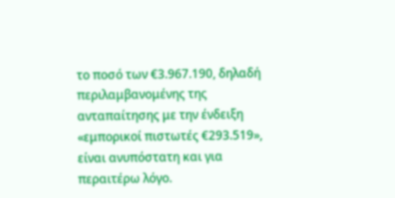το ποσό των €3.967.190, δηλαδή περιλαμβανομένης της ανταπαίτησης με την ένδειξη «εμπορικοί πιστωτές €293.519», είναι ανυπόστατη και για περαιτέρω λόγο.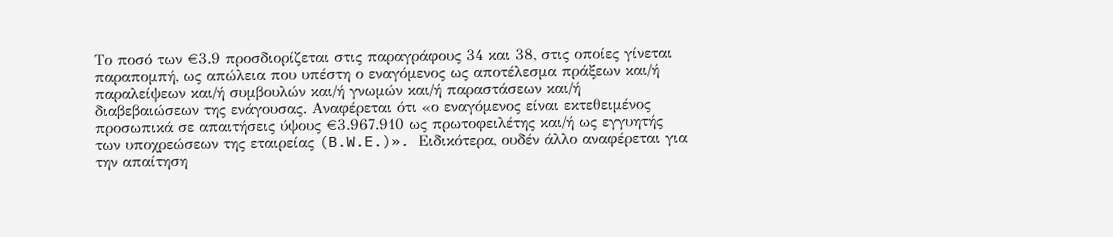Το ποσό των €3.9 προσδιορίζεται στις παραγράφους 34 και 38, στις οποίες γίνεται παραπομπή, ως απώλεια που υπέστη ο εναγόμενος ως αποτέλεσμα πράξεων και/ή παραλείψεων και/ή συμβουλών και/ή γνωμών και/ή παραστάσεων και/ή διαβεβαιώσεων της ενάγουσας. Αναφέρεται ότι «ο εναγόμενος είναι εκτεθειμένος προσωπικά σε απαιτήσεις ύψους €3.967.910 ως πρωτοφειλέτης και/ή ως εγγυητής των υποχρεώσεων της εταιρείας (B.W.E.)». Ειδικότερα, ουδέν άλλο αναφέρεται για την απαίτηση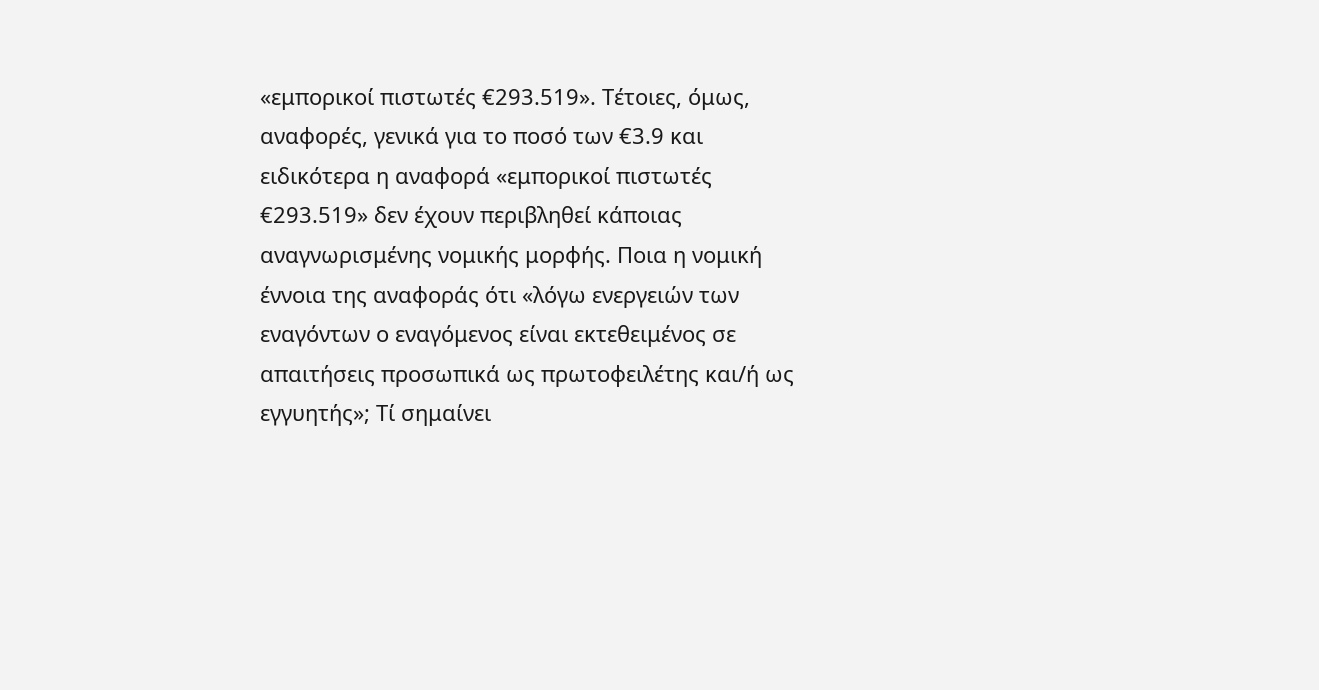«εμπορικοί πιστωτές €293.519». Τέτοιες, όμως, αναφορές, γενικά για το ποσό των €3.9 και ειδικότερα η αναφορά «εμπορικοί πιστωτές €293.519» δεν έχουν περιβληθεί κάποιας αναγνωρισμένης νομικής μορφής. Ποια η νομική έννοια της αναφοράς ότι «λόγω ενεργειών των εναγόντων ο εναγόμενος είναι εκτεθειμένος σε απαιτήσεις προσωπικά ως πρωτοφειλέτης και/ή ως εγγυητής»; Τί σημαίνει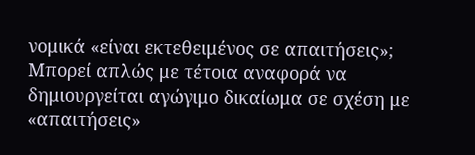νομικά «είναι εκτεθειμένος σε απαιτήσεις»; Μπορεί απλώς με τέτοια αναφορά να δημιουργείται αγώγιμο δικαίωμα σε σχέση με «απαιτήσεις»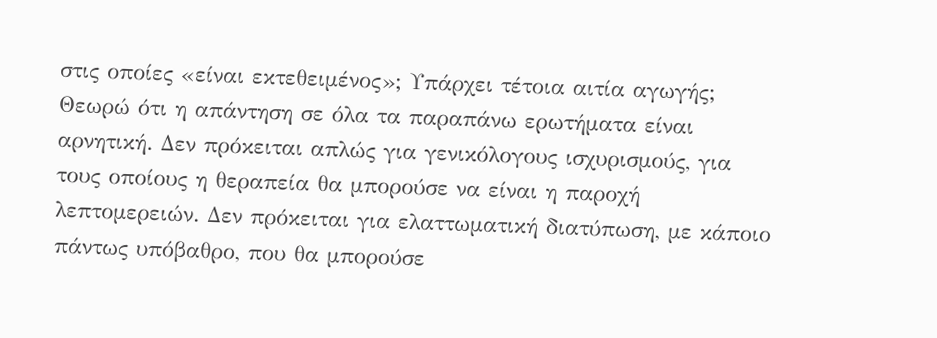στις οποίες «είναι εκτεθειμένος»; Υπάρχει τέτοια αιτία αγωγής; Θεωρώ ότι η απάντηση σε όλα τα παραπάνω ερωτήματα είναι αρνητική. Δεν πρόκειται απλώς για γενικόλογους ισχυρισμούς, για τους οποίους η θεραπεία θα μπορούσε να είναι η παροχή λεπτομερειών. Δεν πρόκειται για ελαττωματική διατύπωση, με κάποιο πάντως υπόβαθρο, που θα μπορούσε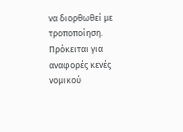να διορθωθεί με τροποποίηση. Πρόκειται για αναφορές κενές νομικού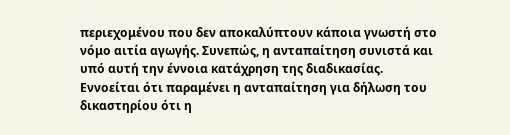περιεχομένου που δεν αποκαλύπτουν κάποια γνωστή στο νόμο αιτία αγωγής. Συνεπώς, η ανταπαίτηση συνιστά και υπό αυτή την έννοια κατάχρηση της διαδικασίας. Εννοείται ότι παραμένει η ανταπαίτηση για δήλωση του δικαστηρίου ότι η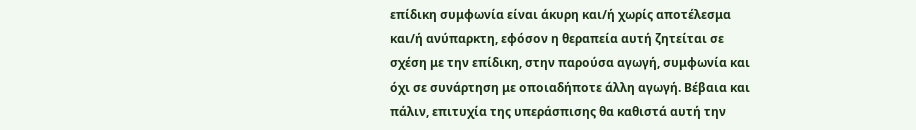επίδικη συμφωνία είναι άκυρη και/ή χωρίς αποτέλεσμα και/ή ανύπαρκτη, εφόσον η θεραπεία αυτή ζητείται σε σχέση με την επίδικη, στην παρούσα αγωγή, συμφωνία και όχι σε συνάρτηση με οποιαδήποτε άλλη αγωγή. Βέβαια και πάλιν, επιτυχία της υπεράσπισης θα καθιστά αυτή την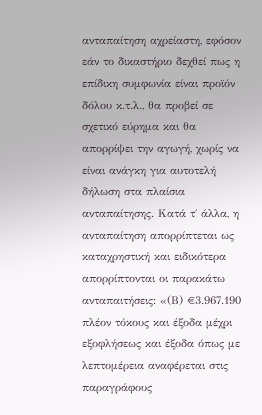ανταπαίτηση αχρείαστη, εφόσον εάν το δικαστήριο δεχθεί πως η επίδικη συμφωνία είναι προϊόν δόλου κ.τ.λ., θα προβεί σε σχετικό εύρημα και θα απορρίψει την αγωγή, χωρίς να είναι ανάγκη για αυτοτελή δήλωση στα πλαίσια ανταπαίτησης. Κατά τ΄ άλλα, η ανταπαίτηση απορρίπτεται ως καταχρηστική και ειδικότερα απορρίπτονται οι παρακάτω ανταπαιτήσεις: «(Β) €3.967.190 πλέον τόκους και έξοδα μέχρι εξοφλήσεως και έξοδα όπως με λεπτομέρεια αναφέρεται στις παραγράφους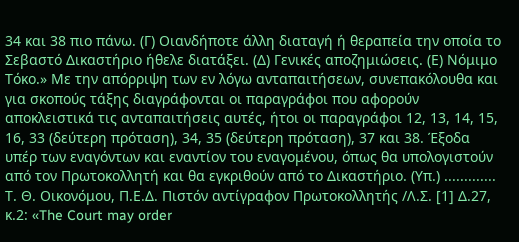34 και 38 πιο πάνω. (Γ) Οιανδήποτε άλλη διαταγή ή θεραπεία την οποία το Σεβαστό Δικαστήριο ήθελε διατάξει. (Δ) Γενικές αποζημιώσεις. (Ε) Νόμιμο Τόκο.» Με την απόρριψη των εν λόγω ανταπαιτήσεων, συνεπακόλουθα και για σκοπούς τάξης διαγράφονται οι παραγράφοι που αφορούν αποκλειστικά τις ανταπαιτήσεις αυτές, ήτοι οι παραγράφοι 12, 13, 14, 15, 16, 33 (δεύτερη πρόταση), 34, 35 (δεύτερη πρόταση), 37 και 38. Έξοδα υπέρ των εναγόντων και εναντίον του εναγομένου, όπως θα υπολογιστούν από τον Πρωτοκολλητή και θα εγκριθούν από το Δικαστήριο. (Υπ.) ............. Τ. Θ. Οικονόμου, Π.Ε.Δ. Πιστόν αντίγραφον Πρωτοκολλητής /Λ.Σ. [1] Δ.27, κ.2: «The Court may order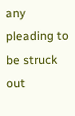any pleading to be struck out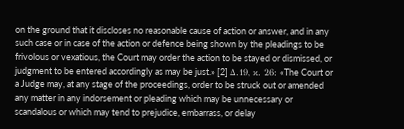on the ground that it discloses no reasonable cause of action or answer, and in any such case or in case of the action or defence being shown by the pleadings to be frivolous or vexatious, the Court may order the action to be stayed or dismissed, or judgment to be entered accordingly as may be just.» [2] Δ.19, κ. 26: «The Court or a Judge may, at any stage of the proceedings, order to be struck out or amended any matter in any indorsement or pleading which may be unnecessary or scandalous or which may tend to prejudice, embarrass, or delay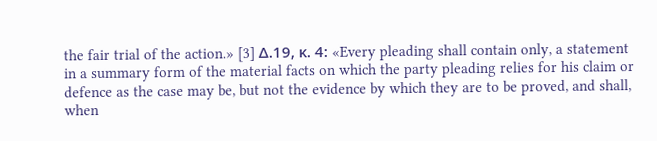the fair trial of the action.» [3] Δ.19, κ. 4: «Every pleading shall contain only, a statement in a summary form of the material facts on which the party pleading relies for his claim or defence as the case may be, but not the evidence by which they are to be proved, and shall, when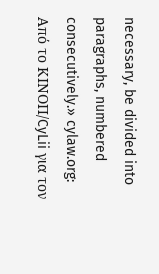necessary, be divided into paragraphs, numbered consecutively.» cylaw.org: Από το ΚΙΝOΠ/CyLii για τον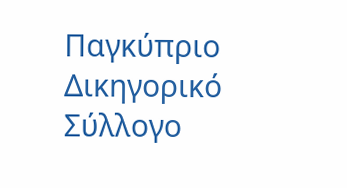Παγκύπριο Δικηγορικό Σύλλογο